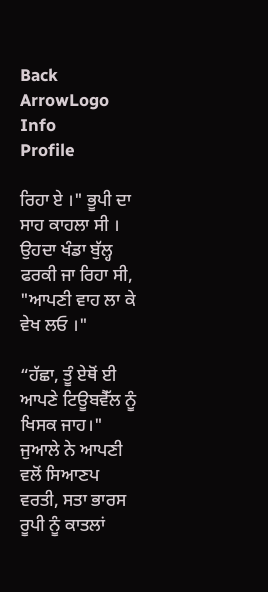Back ArrowLogo
Info
Profile

ਰਿਹਾ ਏ ।" ਭੂਪੀ ਦਾ ਸਾਹ ਕਾਹਲਾ ਸੀ । ਉਹਦਾ ਖੰਡਾ ਬੁੱਲ੍ਹ ਫਰਕੀ ਜਾ ਰਿਹਾ ਸੀ, "ਆਪਣੀ ਵਾਹ ਲਾ ਕੇ ਵੇਖ ਲਓ ।"

“ਹੱਛਾ, ਤੂੰ ਏਥੋਂ ਈ ਆਪਣੇ ਟਿਊਬਵੈੱਲ ਨੂੰ ਖਿਸਕ ਜਾਹ।" ਜੁਆਲੇ ਨੇ ਆਪਣੀ ਵਲੋਂ ਸਿਆਣਪ ਵਰਤੀ, ਸਤਾ ਭਾਰਸ ਰੂਪੀ ਨੂੰ ਕਾਤਲਾਂ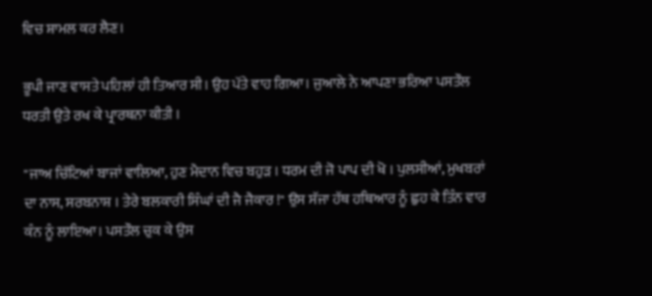ਵਿਚ ਸ਼ਾਮਲ ਕਰ ਲੈਣ।

ਭੂਪੀ ਜਾਣ ਵਾਸਤੇ ਪਹਿਲਾਂ ਹੀ ਤਿਆਰ ਸੀ। ਉਹ ਪੱਤੇ ਵਾਹ ਗਿਆ। ਜੁਆਲੇ ਨੇ ਆਪਣਾ ਭਰਿਆ ਪਸਤੌਲ ਧਰਤੀ ਉਤੇ ਰਖ ਕੇ ਪ੍ਰਾਰਥਨਾ ਕੀਤੀ ।

"ਜਾਅ ਚਿੱਟਿਆਂ ਬਾਜਾਂ ਵਾਲਿਆ, ਹੁਣ ਮੈਦਾਨ ਵਿਚ ਬਹੁੜ । ਧਰਮ ਦੀ ਜੋ ਪਾਪ ਦੀ ਖੋ । ਪੁਲਸੀਆਂ, ਮੁਖਬਰਾਂ ਦਾ ਨਾਸ, ਸਰਬਨਾਸ਼ । ਤੇਰੇ ਬਲਕਾਰੀ ਸਿੰਘਾਂ ਦੀ ਜੈ ਜੈਕਾਰ !" ਉਸ ਸੱਜਾ ਹੱਥ ਹਥਿਆਰ ਨੂੰ ਛੁਹ ਕੇ ਤਿੰਨ ਵਾਰ ਕੰਨ ਨੂੰ ਲਾਇਆ। ਪਸਤੌਲ ਚੁਕ ਕੇ ਉਸ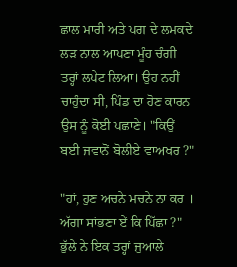ਛਾਲ ਮਾਰੀ ਅਤੇ ਪਗ ਦੇ ਲਮਕਦੇ ਲੜ ਨਾਲ ਆਪਣਾ ਮੂੰਹ ਚੰਗੀ ਤਰ੍ਹਾਂ ਲਪੇਟ ਲਿਆ। ਉਹ ਨਹੀਂ ਚਾਹੁੰਦਾ ਸੀ, ਪਿੰਡ ਦਾ ਹੋਣ ਕਾਰਨ ਉਸ ਨੂੰ ਕੋਈ ਪਛਾਣੇ। "ਕਿਉਂ ਬਈ ਜਵਾਨੋਂ ਬੋਲੀਏ ਵਾਅਖਰ ?"

"ਹਾਂ, ਹੁਣ ਅਚਨੇ ਮਚਨੇ ਨਾ ਕਰ । ਅੱਗਾ ਸਾਂਭਣਾ ਏਂ ਕਿ ਪਿੱਛਾ ?" ਭੁੱਲੇ ਨੇ ਇਕ ਤਰ੍ਹਾਂ ਜੁਆਲੇ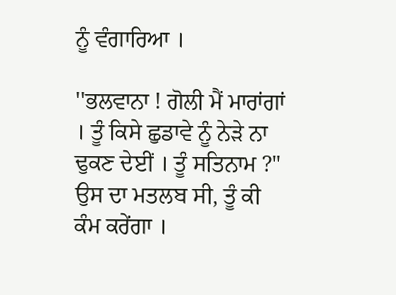ਨੂੰ ਵੰਗਾਰਿਆ ।

''ਭਲਵਾਨਾ ! ਗੋਲੀ ਮੈਂ ਮਾਰਾਂਗਾਂ । ਤੂੰ ਕਿਸੇ ਛੁਡਾਵੇ ਨੂੰ ਨੇੜੇ ਨਾ ਢੁਕਣ ਦੇਈਂ । ਤੂੰ ਸਤਿਨਾਮ ?" ਉਸ ਦਾ ਮਤਲਬ ਸੀ, ਤੂੰ ਕੀ ਕੰਮ ਕਰੇਂਗਾ ।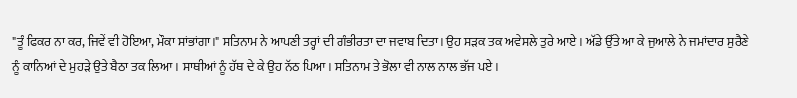"ਤੂੰ ਫਿਕਰ ਨਾ ਕਰ, ਜਿਵੇਂ ਵੀ ਹੋਇਆ, ਮੌਕਾ ਸਾਂਭਾਂਗਾ।" ਸਤਿਨਾਮ ਨੇ ਆਪਣੀ ਤਰ੍ਹਾਂ ਦੀ ਗੰਭੀਰਤਾ ਦਾ ਜਵਾਬ ਦਿਤਾ। ਉਹ ਸੜਕ ਤਕ ਅਵੇਸਲੇ ਤੁਰੇ ਆਏ । ਅੱਡੇ ਉੱਤੇ ਆ ਕੇ ਜੁਆਲੇ ਨੇ ਜਮਾਂਦਾਰ ਸੁਰੈਣੇ ਨੂੰ ਕਾਨਿਆਂ ਦੇ ਮੁਹੜੇ ਉਤੇ ਬੈਠਾ ਤਕ ਲਿਆ। ਸਾਥੀਆਂ ਨੂੰ ਹੱਥ ਦੇ ਕੇ ਉਹ ਨੱਠ ਪਿਆ। ਸਤਿਨਾਮ ਤੇ ਭੋਲਾ ਵੀ ਨਾਲ ਨਾਲ ਭੱਜ ਪਏ ।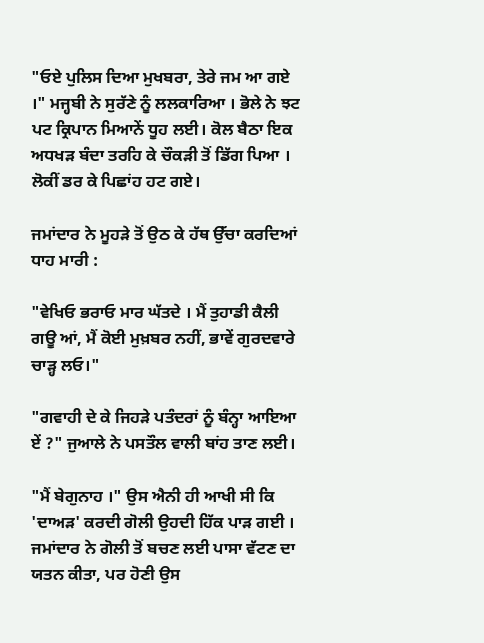"ਓਏ ਪੁਲਿਸ ਦਿਆ ਮੁਖਬਰਾ, ਤੇਰੇ ਜਮ ਆ ਗਏ ।" ਮਜ੍ਹਬੀ ਨੇ ਸੁਰੱਣੇ ਨੂੰ ਲਲਕਾਰਿਆ । ਭੋਲੇ ਨੇ ਝਟ ਪਟ ਕ੍ਰਿਪਾਨ ਮਿਆਨੇਂ ਧੂਹ ਲਈ। ਕੋਲ ਬੈਠਾ ਇਕ ਅਧਖੜ ਬੰਦਾ ਤਰਹਿ ਕੇ ਚੌਕੜੀ ਤੋਂ ਡਿੱਗ ਪਿਆ । ਲੋਕੀਂ ਡਰ ਕੇ ਪਿਛਾਂਹ ਹਟ ਗਏ।

ਜਮਾਂਦਾਰ ਨੇ ਮੂਹੜੇ ਤੋਂ ਉਠ ਕੇ ਹੱਥ ਉੱਚਾ ਕਰਦਿਆਂ ਧਾਹ ਮਾਰੀ :

"ਵੇਖਿਓ ਭਰਾਓ ਮਾਰ ਘੱਤਦੇ । ਮੈਂ ਤੁਹਾਡੀ ਕੈਲੀ ਗਊ ਆਂ, ਮੈਂ ਕੋਈ ਮੁਖ਼ਬਰ ਨਹੀਂ, ਭਾਵੇਂ ਗੁਰਦਵਾਰੇ ਚਾੜ੍ਹ ਲਓ।"

"ਗਵਾਹੀ ਦੇ ਕੇ ਜਿਹੜੇ ਪਤੰਦਰਾਂ ਨੂੰ ਬੰਨ੍ਹਾ ਆਇਆ ਏਂ ?" ਜੁਆਲੇ ਨੇ ਪਸਤੌਲ ਵਾਲੀ ਬਾਂਹ ਤਾਣ ਲਈ।

"ਮੈਂ ਬੇਗੁਨਾਹ ।" ਉਸ ਐਨੀ ਹੀ ਆਖੀ ਸੀ ਕਿ 'ਦਾਅੜ' ਕਰਦੀ ਗੋਲੀ ਉਹਦੀ ਹਿੱਕ ਪਾੜ ਗਈ । ਜਮਾਂਦਾਰ ਨੇ ਗੋਲੀ ਤੋਂ ਬਚਣ ਲਈ ਪਾਸਾ ਵੱਟਣ ਦਾ ਯਤਨ ਕੀਤਾ, ਪਰ ਹੋਣੀ ਉਸ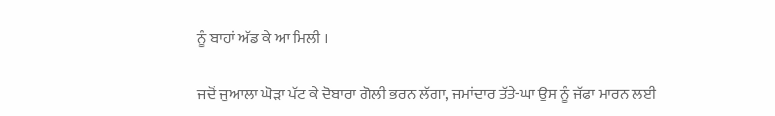ਨੂੰ ਬਾਹਾਂ ਅੱਡ ਕੇ ਆ ਮਿਲੀ ।

ਜਦੋਂ ਜੁਆਲਾ ਘੋੜਾ ਪੱਟ ਕੇ ਦੋਬਾਰਾ ਗੋਲੀ ਭਰਨ ਲੱਗਾ, ਜਮਾਂਦਾਰ ਤੱਤੇ-ਘਾ ਉਸ ਨੂੰ ਜੱਫਾ ਮਾਰਨ ਲਈ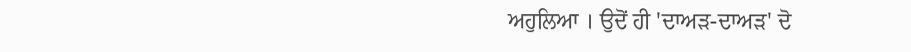ਅਹੁਲਿਆ । ਉਦੋਂ ਹੀ 'ਦਾਅੜ-ਦਾਅੜ' ਦੋ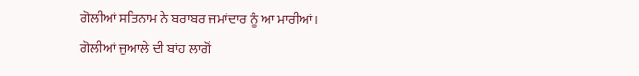ਗੋਲੀਆਂ ਸਤਿਨਾਮ ਨੇ ਬਰਾਬਰ ਜਮਾਂਦਾਰ ਨੂੰ ਆ ਮਾਰੀਆਂ। ਗੋਲੀਆਂ ਜੁਆਲੇ ਦੀ ਬਾਂਹ ਲਾਗੋਂ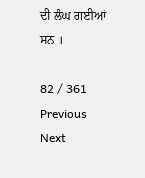ਦੀ ਲੰਘ ਗਈਆਂ ਸਨ ।

82 / 361
Previous
Next